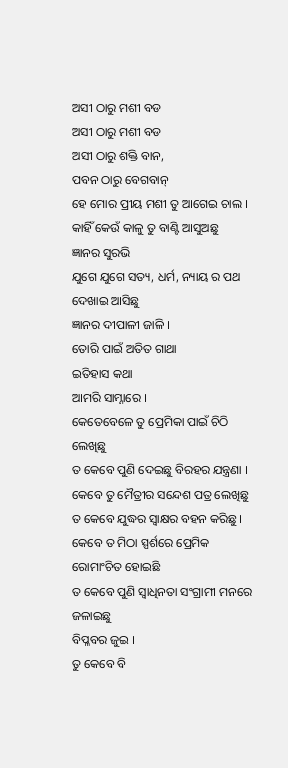ଅସୀ ଠାରୁ ମଶୀ ବଡ
ଅସୀ ଠାରୁ ମଶୀ ବଡ
ଅସୀ ଠାରୁ ଶକ୍ତି ବାନ,
ପବନ ଠାରୁ ବେଗବାନ୍
ହେ ମୋର ପ୍ରୀୟ ମଶୀ ତୁ ଆଗେଇ ଚାଲ ।
କାହିଁ କେଉଁ କାଳୁ ତୁ ବାଣ୍ଟି ଆସୁଅଛୁ
ଜ୍ଞାନର ସୁରଭି
ଯୁଗେ ଯୁଗେ ସତ୍ୟ, ଧର୍ମ, ନ୍ୟାୟ ର ପଥ ଦେଖାଇ ଆସିଛୁ
ଜ୍ଞାନର ଦୀପାଳୀ ଜାଳି ।
ତୋରି ପାଇଁ ଅତିତ ଗାଥା
ଇତିହାସ କଥା
ଆମରି ସାମ୍ନାରେ ।
କେତେବେଳେ ତୁ ପ୍ରେମିକା ପାଇଁ ଚିଠି ଲେଖିଛୁ
ତ କେବେ ପୁଣି ଦେଇଛୁ ବିରହର ଯନ୍ତ୍ରଣା ।
କେବେ ତୁ ମୈତ୍ରୀର ସନ୍ଦେଶ ପତ୍ର ଲେଖିଛୁ
ତ କେବେ ଯୁଦ୍ଧର ସ୍ବାକ୍ଷର ବହନ କରିଛୁ ।
କେବେ ତ ମିଠା ସ୍ପର୍ଶରେ ପ୍ରେମିକ ରୋମାଂଚିତ ହୋଇଛି
ତ କେବେ ପୁଣି ସ୍ବାଧିନତା ସଂଗ୍ରାମୀ ମନରେ ଜଳାଇଛୁ
ବିପ୍ଳବର ଜୁଇ ।
ତୁ କେବେ ବି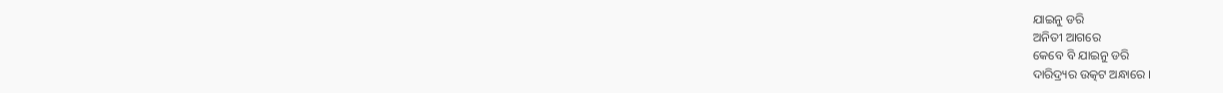ଯାଇନୁ ଡରି
ଅନିତୀ ଆଗରେ
କେବେ ବି ଯାଇନୁ ଡରି
ଦାରିଦ୍ର୍ୟର ଉତ୍କଟ ଅନ୍ଧାରେ ।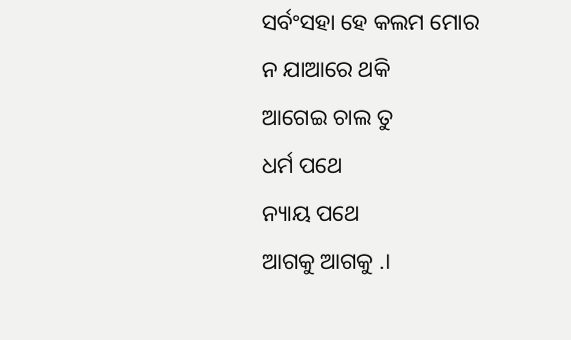ସର୍ବଂସହା ହେ କଲମ ମୋର
ନ ଯାଆରେ ଥକି
ଆଗେଇ ଚାଲ ତୁ
ଧର୍ମ ପଥେ
ନ୍ୟାୟ ପଥେ
ଆଗକୁ ଆଗକୁ .।